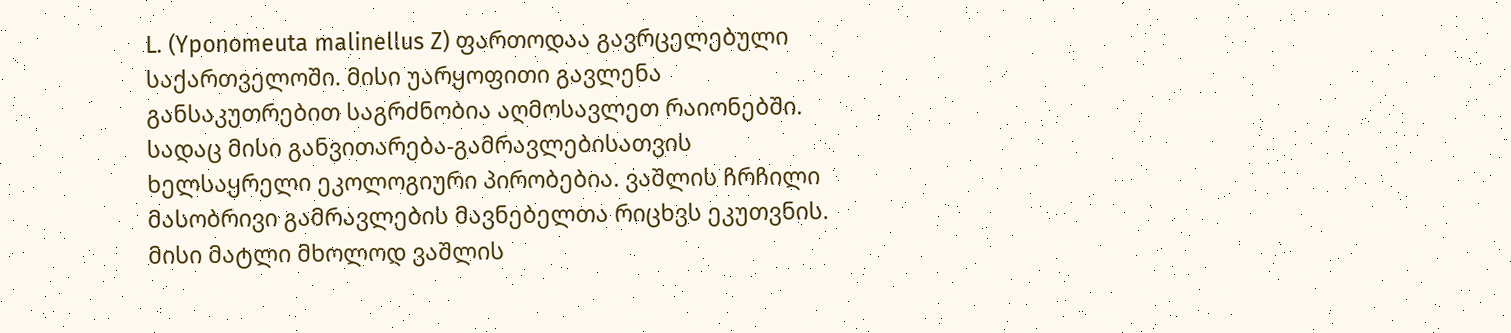L. (Yponomeuta malinellus Z) ფართოდაა გავრცელებული საქართველოში. მისი უარყოფითი გავლენა განსაკუთრებით საგრძნობია აღმოსავლეთ რაიონებში. სადაც მისი განვითარება-გამრავლებისათვის ხელსაყრელი ეკოლოგიური პირობებია. ვაშლის ჩრჩილი მასობრივი გამრავლების მავნებელთა რიცხვს ეკუთვნის. მისი მატლი მხოლოდ ვაშლის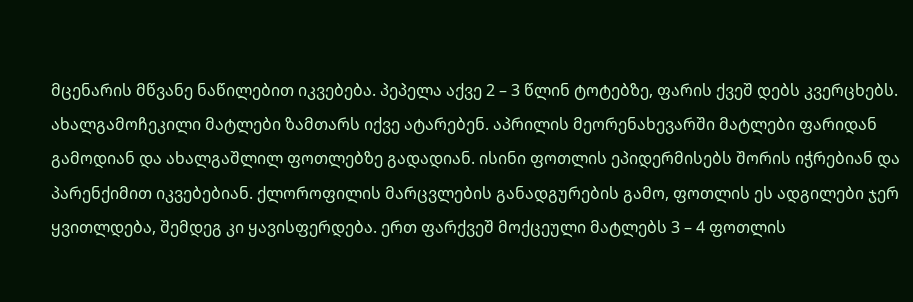მცენარის მწვანე ნაწილებით იკვებება. პეპელა აქვე 2 – 3 წლინ ტოტებზე, ფარის ქვეშ დებს კვერცხებს. ახალგამოჩეკილი მატლები ზამთარს იქვე ატარებენ. აპრილის მეორენახევარში მატლები ფარიდან გამოდიან და ახალგაშლილ ფოთლებზე გადადიან. ისინი ფოთლის ეპიდერმისებს შორის იჭრებიან და პარენქიმით იკვებებიან. ქლოროფილის მარცვლების განადგურების გამო, ფოთლის ეს ადგილები ჯერ ყვითლდება, შემდეგ კი ყავისფერდება. ერთ ფარქვეშ მოქცეული მატლებს 3 – 4 ფოთლის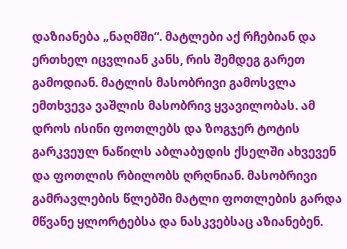დაზიანება „ნაღმში“. მატლები აქ რჩებიან და ერთხელ იცვლიან კანს, რის შემდეგ გარეთ გამოდიან. მატლის მასობრივი გამოსვლა ემთხვევა ვაშლის მასობრივ ყვავილობას. ამ დროს ისინი ფოთლებს და ზოგჯერ ტოტის გარკვეულ ნაწილს აბლაბუდის ქსელში ახვევენ და ფოთლის რბილობს ღრღნიან. მასობრივი გამრავლების წლებში მატლი ფოთლების გარდა მწვანე ყლორტებსა და ნასკვებსაც აზიანებენ.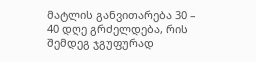მატლის განვითარება 30 – 40 დღე გრძელდება, რის შემდეგ ჯგუფურად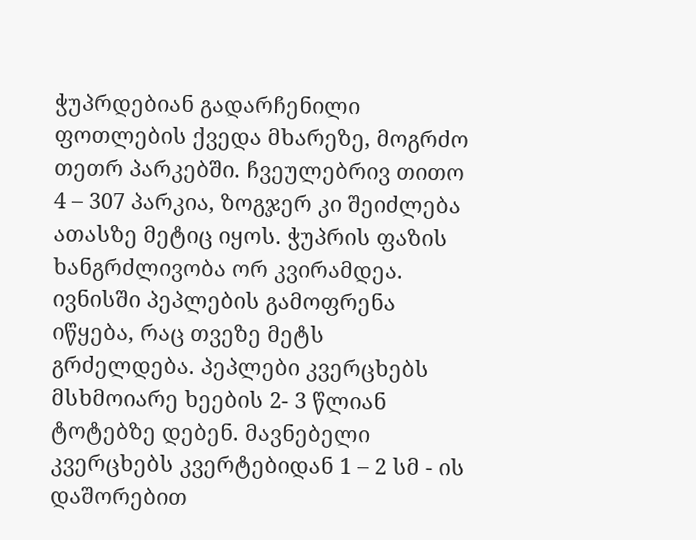ჭუპრდებიან გადარჩენილი ფოთლების ქვედა მხარეზე, მოგრძო თეთრ პარკებში. ჩვეულებრივ თითო 4 – 307 პარკია, ზოგჯერ კი შეიძლება ათასზე მეტიც იყოს. ჭუპრის ფაზის ხანგრძლივობა ორ კვირამდეა. ივნისში პეპლების გამოფრენა იწყება, რაც თვეზე მეტს გრძელდება. პეპლები კვერცხებს მსხმოიარე ხეების 2- 3 წლიან ტოტებზე დებენ. მავნებელი კვერცხებს კვერტებიდან 1 – 2 სმ - ის დაშორებით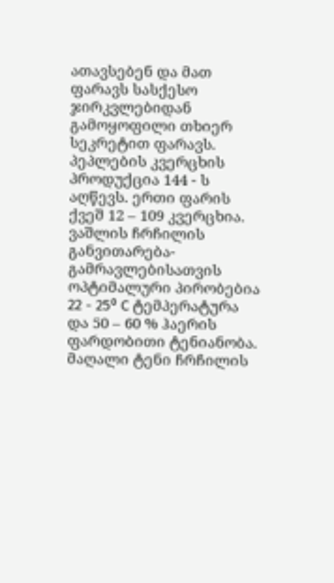ათავსებენ და მათ ფარავს სასქესო ჯირკვლებიდან გამოყოფილი თხიერ სეკრეტით ფარავს. პეპლების კვერცხის პროდუქცია 144 - ს აღწევს. ერთი ფარის ქვეშ 12 – 109 კვერცხია. ვაშლის ჩრჩილის განვითარება-გამრავლებისათვის ოპტიმალური პირობებია 22 - 25⁰ C ტემპერატურა და 50 – 60 % ჰაერის ფარდობითი ტენიანობა. მაღალი ტენი ჩრჩილის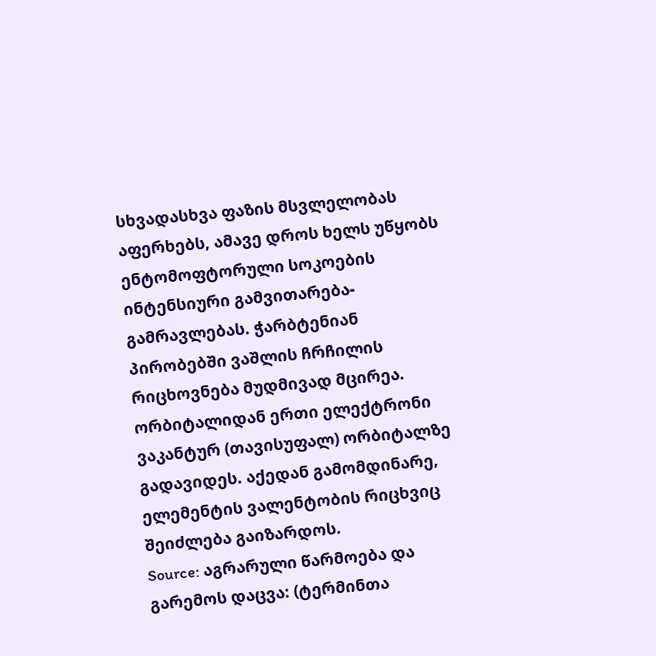სხვადასხვა ფაზის მსვლელობას აფერხებს, ამავე დროს ხელს უწყობს ენტომოფტორული სოკოების ინტენსიური გამვითარება-გამრავლებას. ჭარბტენიან პირობებში ვაშლის ჩრჩილის რიცხოვნება მუდმივად მცირეა. ორბიტალიდან ერთი ელექტრონი ვაკანტურ (თავისუფალ) ორბიტალზე გადავიდეს. აქედან გამომდინარე, ელემენტის ვალენტობის რიცხვიც შეიძლება გაიზარდოს.
Source: აგრარული წარმოება და გარემოს დაცვა: (ტერმინთა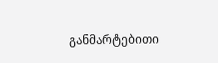განმარტებითი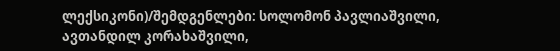ლექსიკონი)/შემდგენლები: სოლომონ პავლიაშვილი, ავთანდილ კორახაშვილი,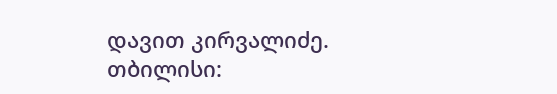დავით კირვალიძე. თბილისი: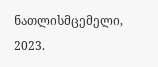ნათლისმცემელი, 2023.